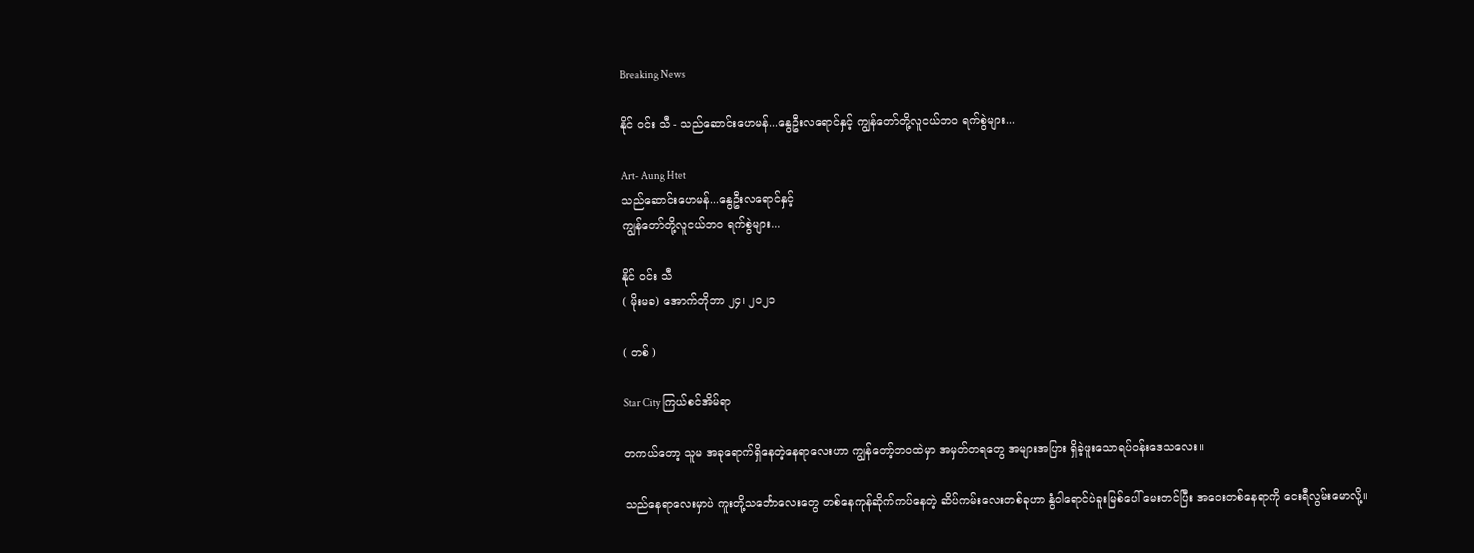Breaking News

နိုင် ဝင်း သီ - သည်ဆောင်းဟေမန်...နွေဦးလရောင်နှင့် ကျွန်တော်တို့လူငယ်ဘဝ ရက်စွဲများ...

Art- Aung Htet
သည်ဆောင်းဟေမန်...နွေဦးလရောင်နှင့်
ကျွန်တော်တို့လူငယ်ဘဝ ရက်စွဲများ...

နိုင် ဝင်း သီ
( မိုးမခ) အောက်တိုဘာ ၂၄၊ ၂၀၂၁

( တစ် )

Star City ကြယ်စင်အိမ်ရာ

တကယ်တော့ သူမ အခုရောက်ရှိနေ‌တဲ့နေရာလေးဟာ ကျွန်တော့်ဘဝထဲမှာ အမှတ်တရတွေ အများအပြား ရှိခဲ့ဖူး‌သောရပ်ဝန်းဒေသလေး။

သည်နေရာလေးမှာပဲ ကူးတို့သင်္ဘောလေးတွေ တစ်နေကုန်ဆိုက်ကပ်နေတဲ့ ဆိပ်ကမ်းလေးတစ်ခုဟာ နွံဝါရောင်ပဲခူးမြစ်ပေါ် မေးတင်ပြီး အဝေးတစ်နေရာကို ငေးရီလွမ်း‌မောလို့။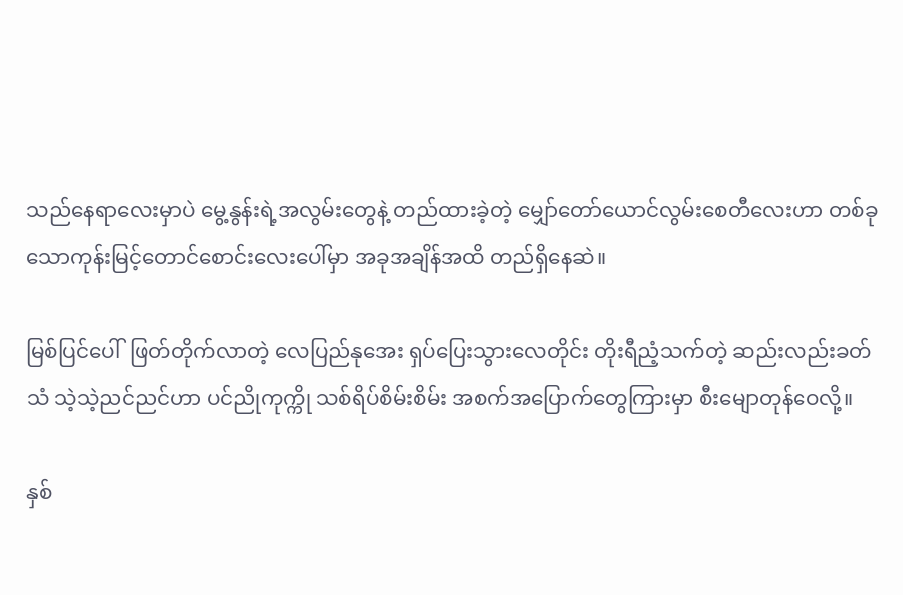သည်နေရာလေးမှာပဲ မွေ့နွန်းရဲ့အလွမ်းတွေနဲ့ တည်ထားခဲ့တဲ့ မျှော်တော်ယောင်လွမ်းစေတီလေးဟာ တစ်ခုသောကုန်းမြင့်တောင်စောင်းလေးပေါ်မှာ အခုအချိန်အထိ တည်ရှိနေဆဲ။

မြစ်ပြင်ပေါ်  ဖြတ်တိုက်လာတဲ့ လေပြည်နုအေး ရှပ်ပြေးသွားလေတိုင်း တိုးရီညံ့သက်တဲ့ ဆည်းလည်းခတ်သံ သဲ့သဲ့ညင်ညင်ဟာ ပင်ညိုကုက္ကို သစ်ရိပ်စိမ်းစိမ်း အစက်အပြောက်တွေကြားမှာ စီးမျောတုန်ဝေလို့။

နှစ်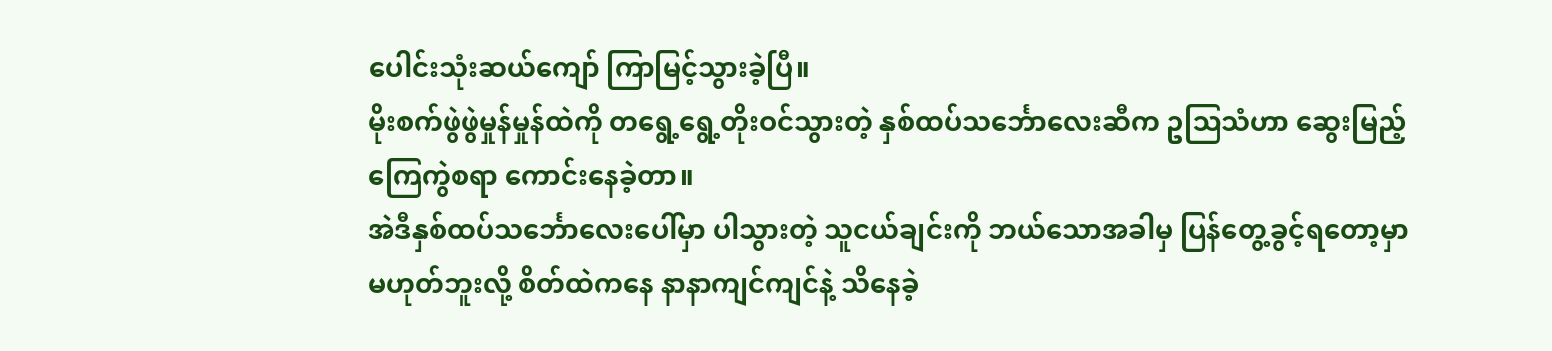ပေါင်းသုံးဆယ်ကျော် ကြာမြင့်သွားခဲ့ပြီ။
မိုးစက်ဖွဲဖွဲမှုန်မှုန်ထဲကို တရွေ့ရွေ့တိုးဝင်သွားတဲ့ နှစ်ထပ်သင်္ဘောလေးဆီက ဥဩသံဟာ ဆွေးမြည့်ကြေကွဲစရာ ကောင်းနေခဲ့တာ။
အဲဒီနှစ်ထပ်သင်္ဘောလေး‌ပေါ်မှာ ပါသွားတဲ့ သူငယ်ချင်းကို ဘယ်သောအခါမှ ပြန်တွေ့ခွင့်ရတော့မှာမဟုတ်ဘူးလို့ စိတ်ထဲကနေ နာနာကျင်ကျင်နဲ့ သိနေခဲ့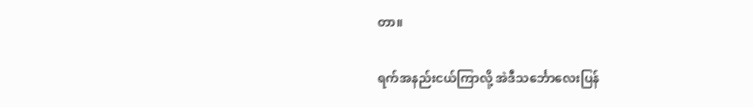တာ။

ရက်အနည်းငယ်ကြာလို့ အဲဒီသင်္ဘောလေးပြန်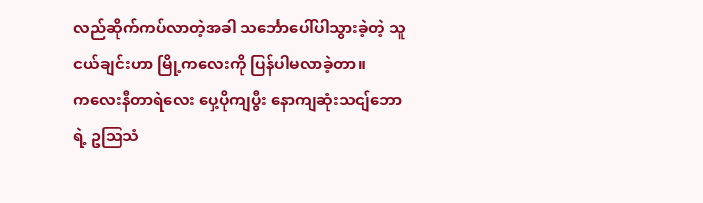လည်ဆိုက်ကပ်လာတဲ့အခါ သင်္ဘောပေါ်ပါသွားခဲ့တဲ့ သူငယ်ချင်းဟာ မြို့ကလေးကို ပြန်ပါမလာခဲ့တာ။
ကလေးနီတာရဲလေး ပှေ့ပိုကျပွီး နောကျဆုံးသငျ်ဘောရဲ့ ဥဩသံ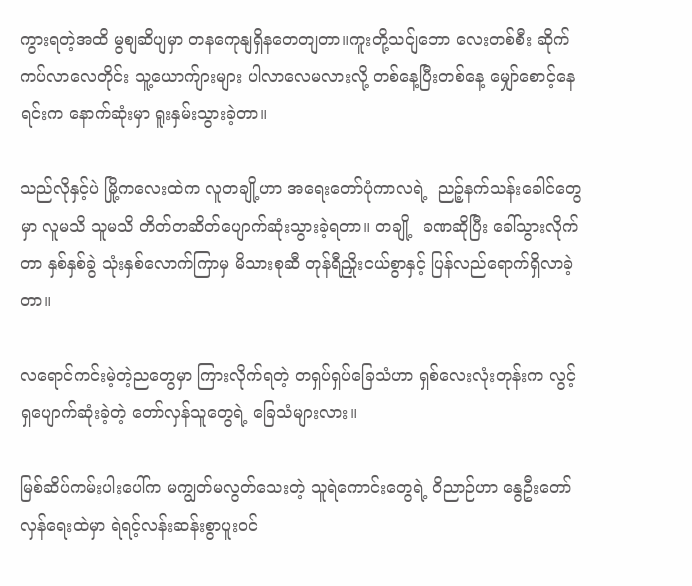ကွားရတဲ့အထိ မွစျဆိပျမှာ တနကေုနျရှိနတေတျတာ။ကူးတို့သငျ်ဘော လေးတစ်စီး ဆိုက်ကပ်လာလေတိုင်း သူ့ယောက်ျားများ ပါလာလေမလားလို့ တစ်နေ့ပြီးတစ်နေ့ မျှော်စောင့်နေရင်းက နောက်ဆုံးမှာ ရူးနှမ်းသွားခဲ့တာ။

သည်လိုနှင့်ပဲ မြို့ကလေးထဲက လူတချို့ဟာ အရေးတော်ပုံကာလရဲ့  ညဉ့်နက်သန်းခေါင်တွေမှာ လူမသိ သူမသိ တိတ်တဆိတ်ပျောက်ဆုံးသွားခဲ့ရတာ။ တချို့  ခဏဆိုပြီး ခေါ်သွားလိုက်တာ နှစ်နှစ်ခွဲ သုံးနှစ်လောက်ကြာမှ မိသားစုဆီ တုန်ရီညှိုးငယ်စွာနှင့် ပြန်လည်ရောက်ရှိလာခဲ့တာ။

လရောင်ကင်းမဲ့တဲ့ညတွေမှာ ကြားလိုက်ရတဲ့ တရှပ်ရှပ်‌ခြေသံဟာ ရှစ်လေးလုံးတုန်းက လွင့်ရှပျောက်ဆုံးခဲ့‌တဲ့ တော်လှန်သူတွေရဲ့ ခြေသံများလား။

မြစ်ဆိပ်ကမ်းပါးပေါ်က မကျွတ်မလွတ်သေးတဲ့ သူရဲကောင်းတွေရဲ့ ဝိညာဉ်ဟာ နွေဦးတော်လှန်ရေးထဲမှာ ရဲရင့်လန်းဆန်းစွာပူးဝင်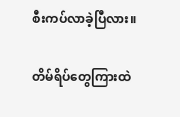စီးကပ်လာခဲ့ပြီလား။

တိမ်ရိပ်တွေကြားထဲ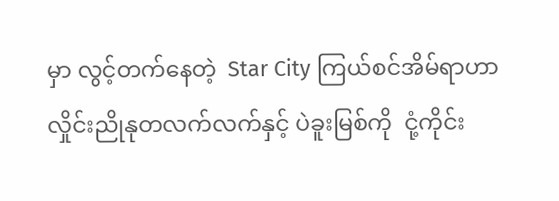မှာ လွင့်တက်နေတဲ့  Star City ကြယ်စင်အိမ်ရာဟာ လှိုင်းညိုနုတလက်လက်နှင့် ပဲခူးမြစ်ကို  ငုံ့ကိုင်း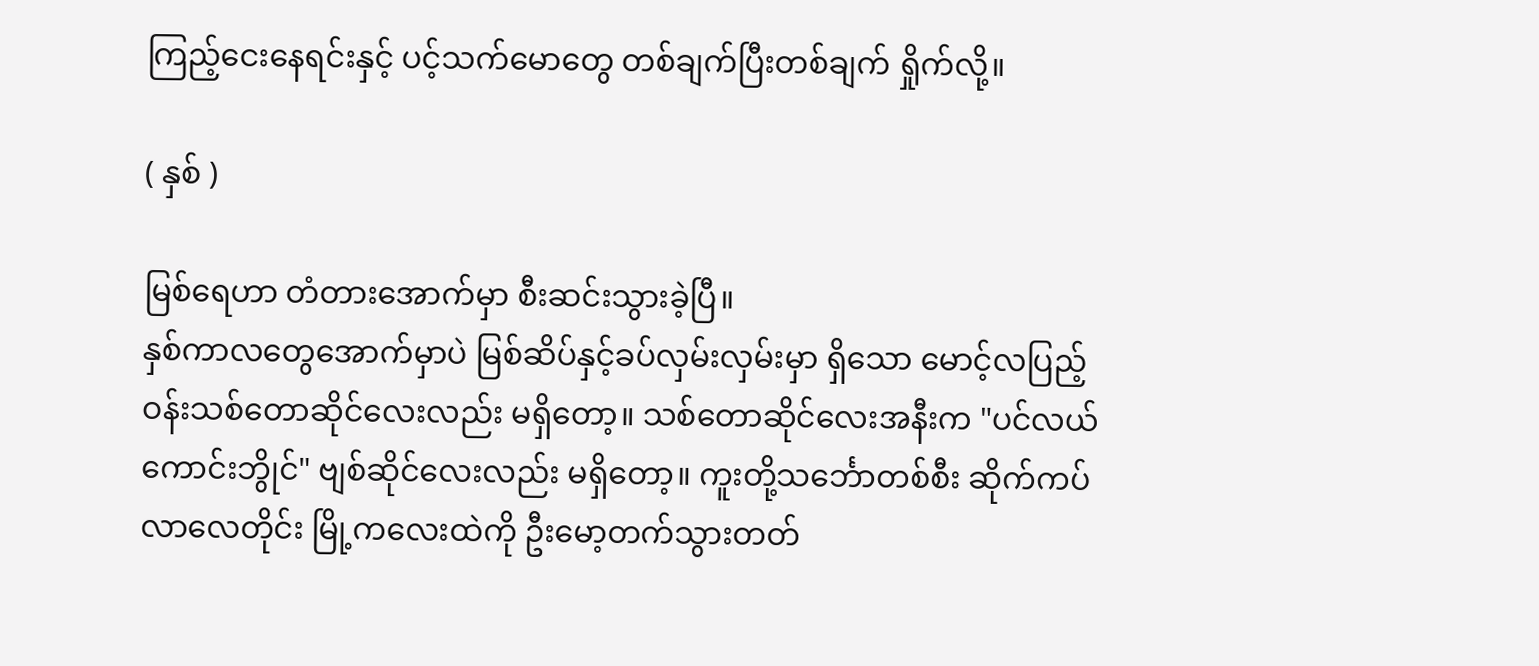ကြည့်ငေးနေရင်းနှင့် ပင့်သက်မောတွေ တစ်ချက်ပြီးတစ်ချက် ရှိုက်လို့။

( နှစ် )

မြစ်ရေဟာ တံတားအောက်မှာ စီးဆင်းသွားခဲ့ပြီ။
နှစ်ကာလတွေ‌အောက်မှာပဲ မြစ်ဆိပ်နှင့်ခပ်လှမ်းလှမ်းမှာ ရှိ‌သော မောင့်လပြည့်ဝန်းသစ်တောဆိုင်လေးလည်း မရှိတော့။ သစ်တောဆိုင်လေးအနီးက "ပင်လယ်ကောင်းဘွိုင်" ဗျစ်ဆိုင်လေးလည်း မရှိတော့။ ကူးတို့သင်္ဘောတစ်စီး ဆိုက်ကပ်လာလေတိုင်း မြို့ကလေးထဲကို ဦးမော့တက်သွားတတ်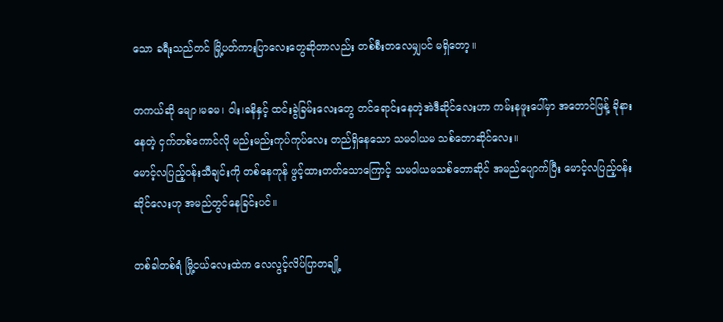သော ခရီးသည်တင် မြို့ပတ်ကားပြာလေးတွေဆိုတာလည်း တစ်စီးတလေမျှပင် မရှိတော့။

တကယ်ဆို မျော၊မဓမ၊ ဝါး၊ဓနိနှင့် ထင်းခွဲခြမ်းလေးတွေ တင်ရောင်းနေတဲ့အဲဒီဆိုင်လေးဟာ ကမ်းနဖူးပေါ်မှာ အတောင်ဖြန့် ခိုနားနေတဲ့ ငှက်တစ်ကောင်လို မည်းမည်းကုပ်ကုပ်လေး တည်ရှိနေသော သမဝါယမ သစ်တောဆိုင်လေး။
မောင့်လပြည့်ဝန်းသီချင်းကို တစ်နေကုန် ဖွင့်ထားတတ်‌သောကြောင့် သမဝါယမသစ်‌တောဆိုင် အမည်ပျောက်ပြီး မောင့်လပြည့်ဝန်းဆိုင်လေးဟု အမည်တွင်နေခြင်းပင်။

တစ်ခါတစ်ရံ မြို့ငယ်လေးထဲက လေလွင့်လိပ်ပြာတချို့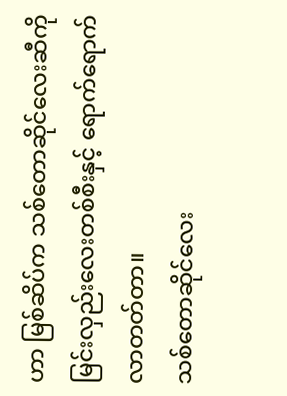ဟာ မြစ်ဆိပ်က သစ်တောဆိုင်လေးဆီကို မြင်းလှည်းလေးတစ်စီးနှင့် ရောက်ရောက်လာတတ်တာ။
သစ်တောဆိုင်လေး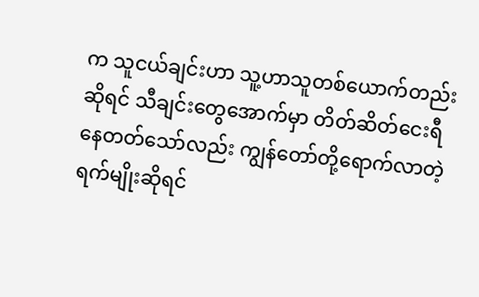က သူငယ်ချင်းဟာ သူ့ဟာသူတစ်ယောက်တည်းဆိုရင် သီချင်းတွေအောက်မှာ တိတ်ဆိတ်‌ငေးရီ နေတတ်သော်လည်း ကျွန်တော်တို့ရောက်လာတဲ့ ရက်မျိုးဆိုရင်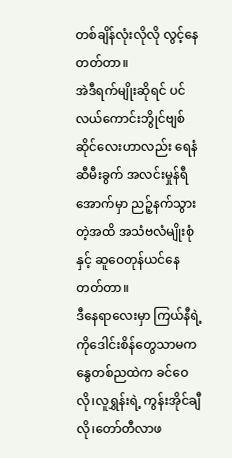တစ်ချိန်လုံးလိုလို လွင့်နေတတ်တာ။
အဲဒီရက်မျိုးဆိုရင် ပင်လယ်ကောင်းဘွိုင်ဗျစ်ဆိုင်လေးဟာလည်း ရေနံဆီမီးခွက် အလင်းမှုန်ရီအောက်မှာ ညဉ့်နက်သွားတဲ့အထိ အသံဗလံမျိုးစုံနှင့် ဆူဝေတုန်ယင်နေတတ်တာ။
ဒီနေရာလေးမှာ ကြယ်နီရဲ့ ကိုဒေါင်းစိန်တွေသာမက နွေတစ်ညထဲက ခင်ဝေလို၊လူရွှန်းရဲ့ ကွန်းအိုင်ချီလို၊တော်တီလာဖ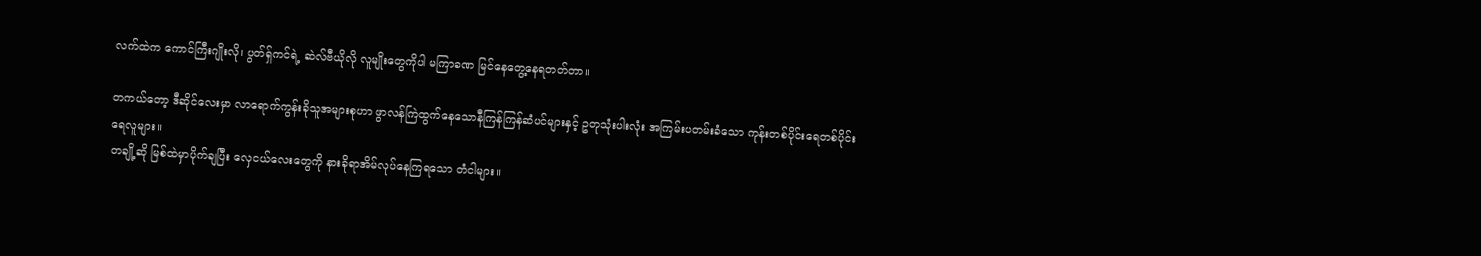လက်ထဲက ကောင်ကြီးဂျိုးလို၊ ပွတ်ရှ်ကင်ရဲ့ ဆဲလ်ဗီယိုလို လူမျိုးတွေကိုပါ မကြာခဏ မြင်နေတွေ့‌‌နေရတတ်တာ။

တကယ်တော့ ဒီဆိုင်လေးမှာ လာရောက်ကွန်းခိုသူအများစုဟာ ဖွာလန်ကြဲထွက်နေသောနီကြန်ကြန်ဆံပင်များနှင့် ဥတုသုံးပါးလုံး အကြမ်းပတမ်းခံသော ကုန်းတစ်ပိုင်းရေတစ်ပိုင်း ရေလူများ။
တချို့ဆို မြစ်ထဲမှာပိုက်ချပြီး လှေငယ်လေးတွေကို နားခိုရာအိမ်လုပ်နေကြရသော တံငါများ။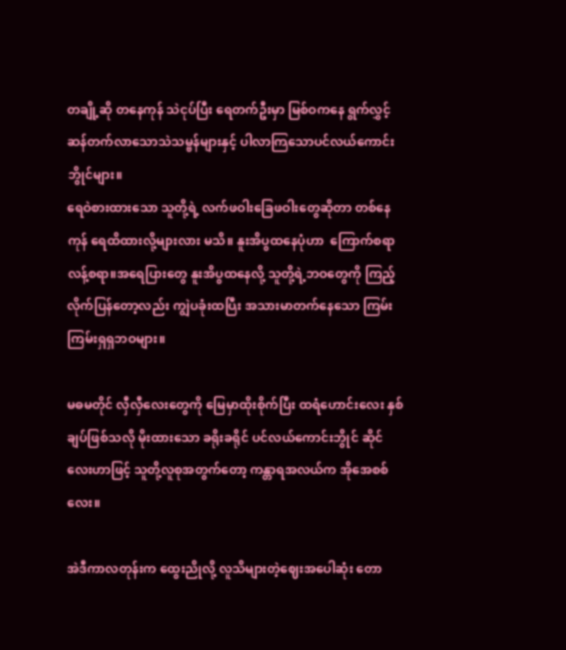တချို့ဆို တနေကုန် သဲငုပ်ပြီး ရေတက်ဦးမှာ မြစ်ဝကနေ ရွက်လွှင့်ဆန်တက်လာသောသဲသမ္ဗန်များနှင့် ပါလာကြသောပင်လယ်ကောင်းဘွိုင်များ။
ရေဝဲစားထားသော သူတို့ရဲ့ လက်ဖဝါးခြေဖဝါးတွေဆိုတာ တစ်နေကုန် ရေထိထားလို့များလား မသိ။ နူးအိပွထနေပုံဟာ  ကြောက်စရာ လန့်စရာ။အရေပြားတွေ နူးအိပွထနေလို့ သူတို့ရဲ့ဘဝတွေကို ကြည့်လိုက်ပြန်တော့လည်း ကျွဲပခုံးထပြီး အသားမာတက်နေသော ကြမ်းကြမ်းရှရှဘဝများ။

မဓမတိုင် လှီလှီလေးတွေကို မြေမှာထိုးစိုက်ပြီး ထရံဟောင်းလေး နှစ်ချပ်ဖြစ်သလို မိုးထားသော ခရိုးခရိုင် ပင်လယ်ကောင်းဘွိုင် ဆိုင်လေးဟာဖြင့် သူတို့လူစုအတွက်တော့ ကန္တာရအလယ်က အိုအေစစ်လေး။

အဲဒီကာလတုန်းက ထွေးညိုလို့ လူသိများ‌တဲ့ဈေးအပေါဆုံး‌ တော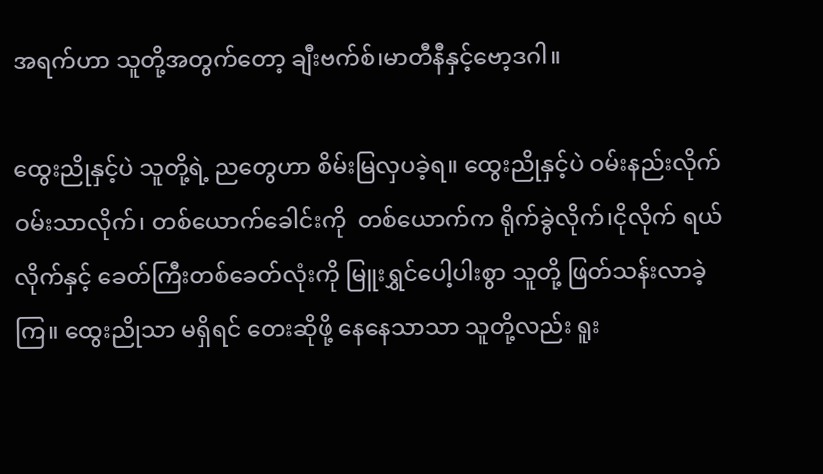အရက်ဟာ သူတို့အတွက်တော့ ချီးဗက်စ်၊မာတီနီနှင့်ဗော့ဒဂါ။

ထွေးညိုနှင့်ပဲ သူတို့ရဲ့ ညတွေဟာ စိမ်းမြလှပခဲ့ရ။ ထွေးညိုနှင့်ပဲ ဝမ်းနည်းလိုက် ဝမ်းသာလိုက်၊ တစ်‌ယောက်ခေါင်းကို  တစ်ယောက်က ရိုက်ခွဲလိုက်၊ငိုလိုက် ရယ်လိုက်နှင့် ခေတ်ကြီးတစ်ခေတ်လုံးကို မြူးရွှင်‌ပေါ့ပါးစွာ သူတို့ ဖြတ်သန်းလာခဲ့ကြ။ ထွေးညိုသာ မရှိရင် တေးဆိုဖို့ နေနေသာသာ သူတို့လည်း ရူး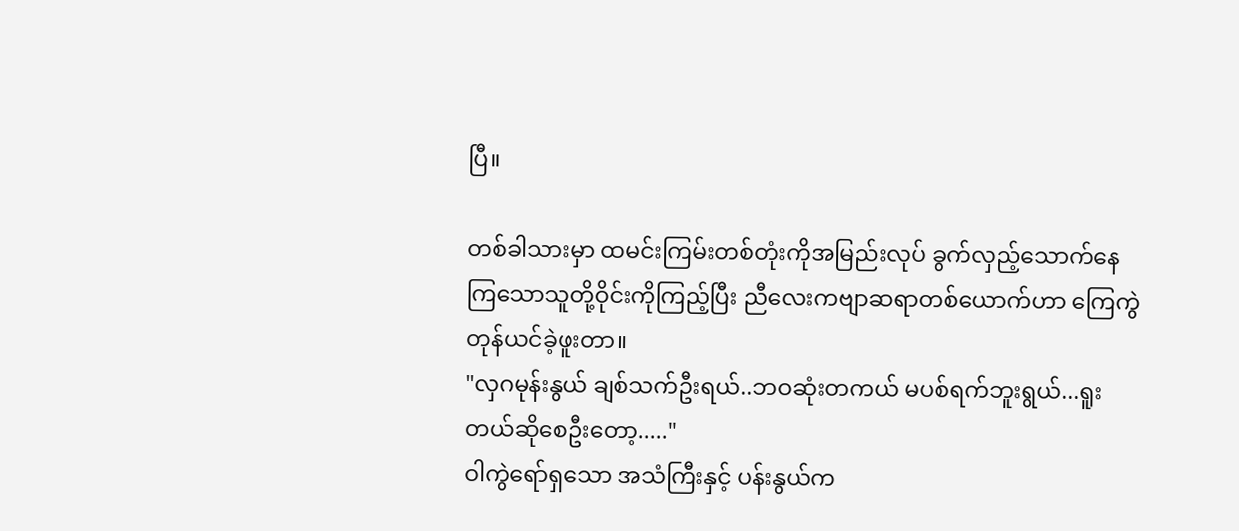ပြီ။

တစ်ခါသားမှာ ထမင်းကြမ်းတစ်တုံးကိုအမြည်းလုပ် ခွက်လှည့်သောက်နေကြ‌သောသူတို့ဝိုင်းကိုကြည့်ပြီး ညီလေးကဗျာဆရာတစ်ယောက်ဟာ ကြေကွဲတုန်ယင်ခဲ့ဖူးတာ။
"လှဂမုန်းနွယ် ချစ်သက်ဦးရယ်..ဘဝဆုံးတကယ် မပစ်ရက်ဘူးရွယ်...ရူးတယ်ဆိုစေဦးတော့....."
ဝါကွဲ‌ရော်ရှ‌သော အသံကြီးနှင့် ပန်းနွယ်က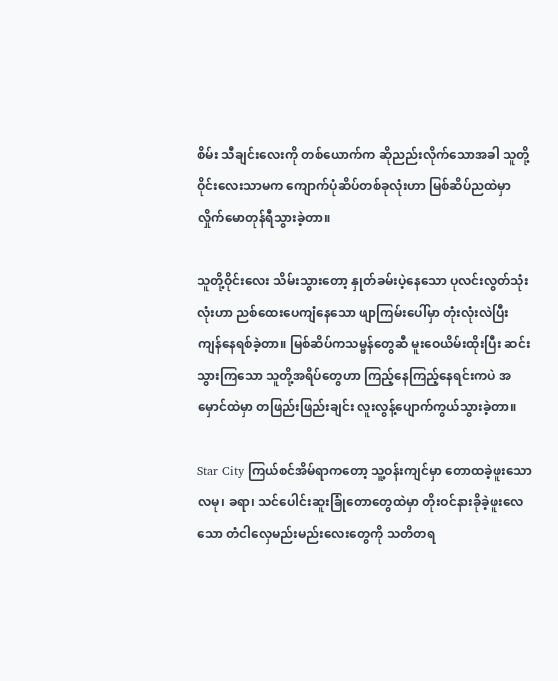စိမ်း သီချင်းလေးကို တစ်ယောက်က ဆိုညည်းလိုက်သောအခါ သူတို့ဝိုင်းလေးသာမက ကျောက်ပုံဆိပ်တစ်ခုလုံးဟာ မြစ်ဆိပ်ညထဲမှာ လှိုက်မောတုန်ရီသွားခဲ့တာ။

သူတို့ဝိုင်းလေး သိမ်းသွားတော့ နှုတ်ခမ်းပဲ့နေသော ပုလင်းလွတ်သုံးလုံးဟာ ညစ်ထေး‌‌ပေကျံနေသော ဖျာကြမ်းပေါ်မှာ တုံးလုံးလဲပြီး ကျန်နေရစ်ခဲ့တာ။ မြစ်ဆိပ်ကသမ္ဗန်တွေဆီ မူးဝေယိမ်းထိုးပြီး ဆင်းသွားကြသော သူတို့အရိပ်တွေဟာ ကြည့်နေကြည့်နေရင်းကပဲ အမှောင်ထဲမှာ တဖြည်းဖြည်းချင်း လူးလွန့်ပျောက်ကွယ်သွားခဲ့တာ။

Star City ကြယ်စင်အိမ်ရာကတော့ သူ့ဝန်းကျင်မှာ တောထခဲ့ဖူးသော လမု၊ ခရာ၊ သင်ပေါင်းဆူးခြုံတောတွေထဲမှာ တိုးဝင်နားခိုခဲ့ဖူးလေသော တံငါလှေမည်းမည်းလေးတွေကို သတိတရ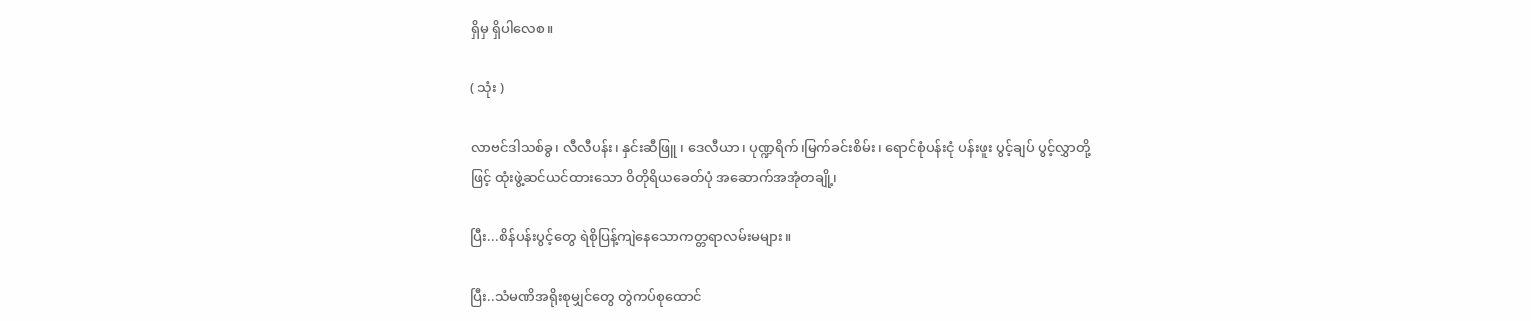ရှိမှ ရှိပါလေစ။

( သုံး )

လာဗင်ဒါသစ်ခွ၊ လီလီပန်း၊ နှင်းဆီဖြူ ၊ ဒေလီယာ၊ ပုဏ္ဍရိက်၊မြက်ခင်းစိမ်း၊ ရောင်စုံပန်းငုံ ပန်းဖူး ပွင့်ချပ် ပွင့်လွှာတို့ဖြင့် ထုံးဖွဲ့ဆင်ယင်ထားသော ဝိတိုရိယခေတ်ပုံ အဆောက်အအုံတချို့၊

ပြီး...စိန်ပန်းပွင့်တွေ ရဲစိုပြန့်ကျဲနေသောကတ္တရာလမ်းမများ။

ပြီး..သံမဏိအရိုး‌စုမျှင်တွေ တွဲကပ်စုထောင်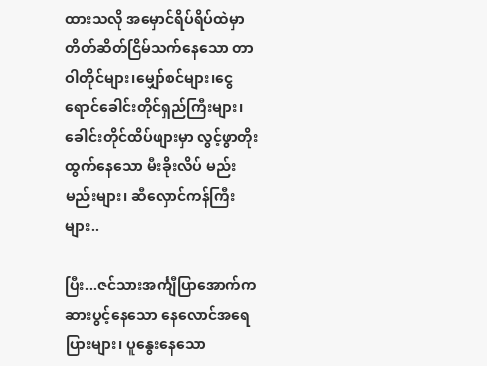ထားသလို အမှောင်ရိပ်ရိပ်ထဲမှာ တိတ်ဆိတ်ငြိမ်သက်နေသော တာဝါတိုင်များ၊မျှော်စင်များ၊ငွေရောင်ခေါင်းတိုင်ရှည်ကြီးများ၊ ခေါင်းတိုင်ထိပ်ဖျားမှာ လွင့်ဖွာတိုးထွက်နေသော မီးခိုးလိပ် မည်းမည်းများ၊ ဆီလှောင်ကန်ကြီးများ..

ပြီး...ဇင်သားအင်္ကျီပြာအောက်က ဆားပွင့်နေသော နေလောင်အရေပြားများ၊ ပူနွေးနေသော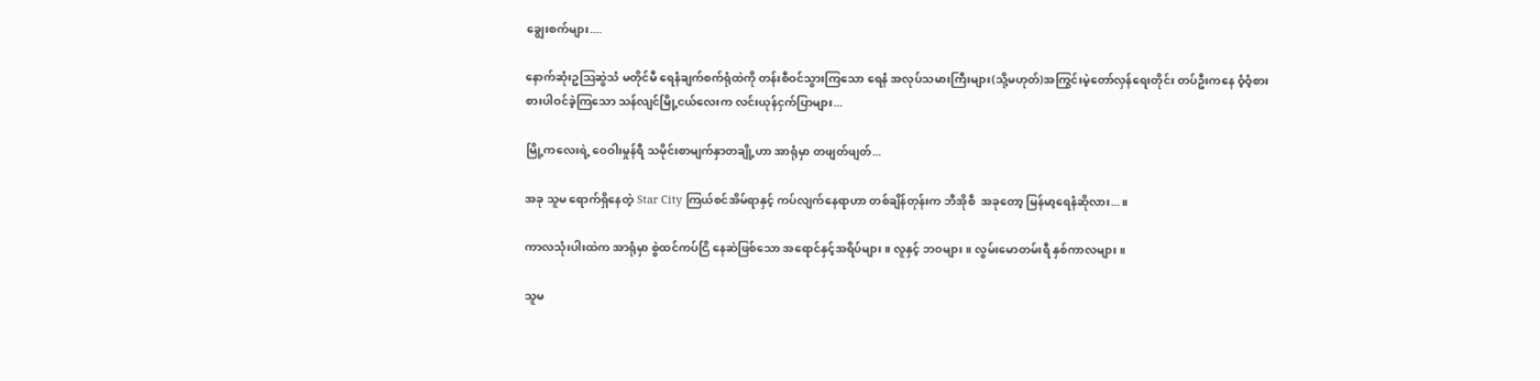ချွေးစက်များ....

နောက်ဆုံးဥဩဆွဲသံ မတိုင်မီ ရေနံချက်စက်ရုံထဲကို တန်းစီဝင်သွားကြသော ရေနံ အလုပ်သမားကြီးများ(သို့မဟုတ်)အကြွင်းမဲ့တော်လှန်ရေးတိုင်း တပ်ဦးကနေ ဝံ့ဝံ့စားစားပါဝင်ခဲ့ကြသော သန်လျင်မြို့ငယ်လေးက လင်းယုန်ငှက်ပြာများ...

မြို့ကလေးရဲ့ ဝေဝါးမှုန်ရီ သမိုင်းစာမျက်နှာတချို့ဟာ အာရုံမှာ တဖျတ်ဖျတ်...

အခု သူမ ရောက်ရှိနေတဲ့ Star City ကြယ်စင်အိမ်ရာနှင့် ကပ်လျက်‌နေရာဟာ တစ်ချိန်တုန်းက ဘီအိုစီ  အခုတော့ မြန်မာ့ရေနံဆိုလား...။

ကာလသုံးပါးထဲက အာရုံမှာ စွဲထင်ကပ်ငြိ နေဆဲဖြစ်သော အရောင်နှင့်အရိပ်များ။ လူနှင့် ဘဝများ။ လွမ်းမောတမ်းရီ နှစ်ကာလများ။

သူမ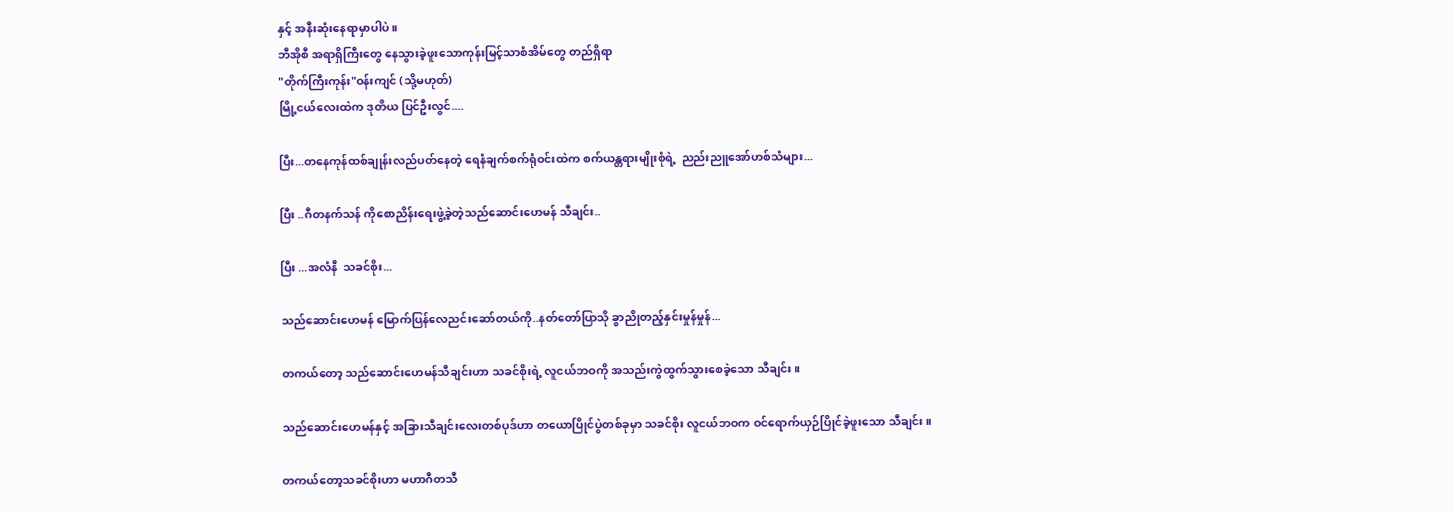နှင့် အနီးဆုံးနေရာမှာပါပဲ။
ဘီအိုစီ အရာရှိကြီးတွေ နေသွားခဲ့ဖူးသောကုန်းမြင့်သာစံအိမ်တွေ တည်ရှိရာ
"တိုက်ကြီးကုန်း"ဝန်းကျင် (သို့မဟုတ်)
မြို့ငယ်လေးထဲက ဒုတိယ ပြင်ဦးလွင်....

ပြီး...တနေကုန်ထစ်ချုန်းလည်ပတ်နေတဲ့ ရေနံချက်စက်ရုံဝင်းထဲက စက်ယန္တရားမျိုးစုံရဲ့  ညည်းညူအော်ဟစ်သံများ...

ပြီး ..ဂီတနက်သန် ကိုစောညိန်းရေးဖွဲ့ခဲ့တဲ့သည်ဆောင်းဟေမန် သီချင်း..

ပြီး ...အလံနီ  သခင်စိုး...

သည်ဆောင်းဟေမန် မြောက်ပြန်လေညင်းဆော်တယ်ကို..နတ်တော်ပြာသို ခွာညိုတည့်နှင်းမှုန်မှုန်...

တကယ်တော့ သည်ဆောင်း‌ဟေမန်သီချင်းဟာ သခင်စိုးရဲ့ လူငယ်ဘဝကို အသည်းကွဲထွက်သွားစေခဲ့သော သီချင်း။

သည်ဆောင်းဟေမန်နှင့် အခြားသီချင်းလေးတစ်ပုဒ်ဟာ တယောပြိုင်ပွဲတစ်ခုမှာ သခင်စိုး လူငယ်ဘဝက ဝင်‌ရောက်ယှဉ်ပြိုင်ခဲ့ဖူးသော သီချင်း။

တကယ်တော့သခင်စိုးဟာ မဟာဂီတသီ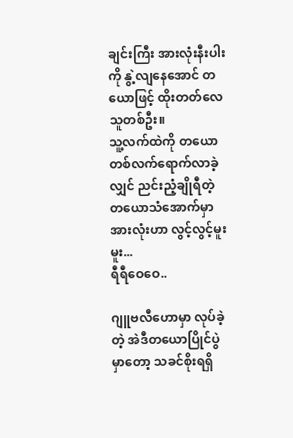ချင်းကြီး အားလုံးနီးပါးကို နွဲ့လျနေအောင် တယောဖြင့် ထိုးတတ်လေသူတစ်ဦး။
သူ့လက်ထဲကို တယောတစ်လက်ရောက်လာခဲ့လျှင် ညင်းညံ့ချိုရီတဲ့ တယောသံအောက်မှာ အားလုံးဟာ လွင့်လွင့်မူးမူး...
ရီရီဝေဝေ..

ဂျူဗလီဟောမှာ လုပ်ခဲ့တဲ့ အဲဒီတယောပြိုင်ပွဲမှာ‌တော့ သခင်စိုးရရှိ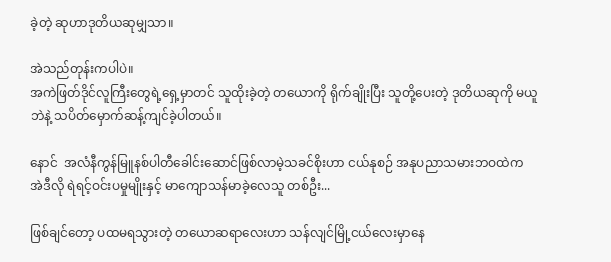ခဲ့တဲ့ ဆုဟာဒုတိယဆုမျှသာ။

အဲသည်တုန်းကပါပဲ။
အကဲဖြတ်ဒိုင်လူကြီးတွေရဲ့ရှေ့မှာတင် သူထိုးခဲ့တဲ့ တယောကို ရိုက်ချိုးပြီး သူတို့ပေးတဲ့ ဒုတိယဆုကို မယူဘဲနဲ့ သပိတ်မှောက်ဆန့်ကျင်ခဲ့ပါတယ်။

နောင်  အလံနီကွန်မြူနစ်ပါတီခေါင်းဆောင်ဖြစ်လာမဲ့သခင်စိုးဟာ ငယ်နုစဉ် အနုပညာသမားဘဝထဲက အဲဒီလို ရဲရင့်ဝင်းပမှုမျိုးနှင့် မာကျောသန်မာခဲ့လေသူ တစ်ဦး...

ဖြစ်ချင်တော့ ပထမရသွားတဲ့ တယောဆရာလေးဟာ သန်လျင်မြို့ငယ်လေးမှာနေ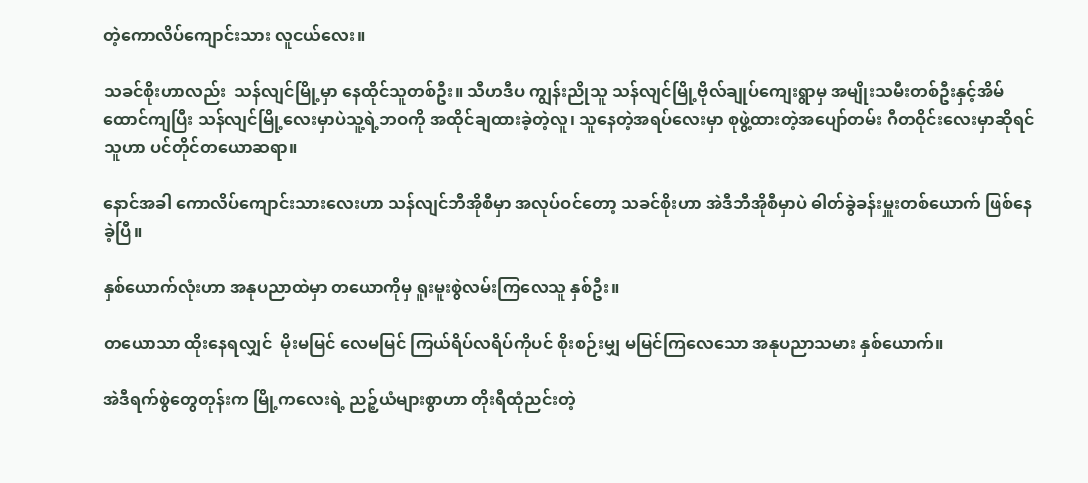တဲ့‌ကောလိပ်ကျောင်းသား လူငယ်လေး။

သခင်စိုးဟာလည်း  သန်လျင်မြို့မှာ နေထိုင်သူတစ်ဦး။ သီဟဒီပ ကျွန်းညိုသူ သန်လျင်မြို့ဗိုလ်ချုပ်ကျေးရွာမှ အမျိုးသမီးတစ်ဦးနှင့်အိမ်ထောင်ကျပြီး သန်လျင်မြို့‌လေးမှာပဲသူ့ရဲ့ဘဝကို အထိုင်ချထားခဲ့တဲ့လူ၊ သူနေတဲ့အရပ်လေးမှာ စုဖွဲ့ထားတဲ့အပျော်တမ်း ဂီတဝိုင်းလေးမှာဆိုရင် သူဟာ ပင်တိုင်တယောဆရာ။

နောင်အခါ ကောလိပ်ကျောင်းသားလေးဟာ သန်လျင်ဘီအိုစီမှာ အလုပ်ဝင်တော့ သခင်စိုးဟာ အဲဒီဘီအိုစီမှာပဲ ဓါတ်ခွဲခန်းမှူးတစ်ယောက် ဖြစ်နေခဲ့ပြီ။

နှစ်ယောက်လုံးဟာ အနုပညာထဲမှာ တယောကိုမှ ရူးမူးစွဲလမ်းကြလေသူ နှစ်ဦး။

တယောသာ ထိုးနေရလျှင်  မိုးမမြင် လေမမြင် ကြယ်ရိပ်လရိပ်ကိုပင် စိုးစဉ်းမျှ မမြင်ကြ‌လေသော အနုပညာသမား နှစ်‌ယောက်။

အဲဒီရက်စွဲတွေတုန်းက မြို့ကလေးရဲ့ ညဉ့်ယံများစွာဟာ တိုးရီထုံညင်းတဲ့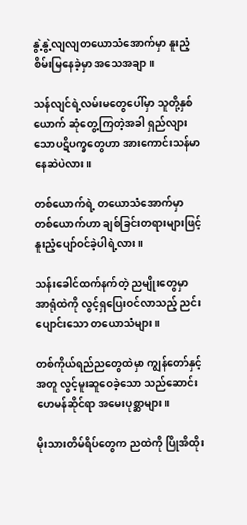နွဲ့နွဲ့လျလျတယောသံအောက်မှာ နူးညံ့စိမ်းမြနေခဲ့မှာ အသေအချာ။

သန်လျင်ရဲ့လမ်းမတွေပေါ်မှာ သူတို့နှစ်ယောက် ဆုံတွေ့ကြတဲ့အခါ ရှည်လျားသောပဋိပက္ခတွေဟာ အားကောင်းသန်မာနေဆဲပဲလား။

တစ်ယောက်ရဲ့ တယောသံအောက်မှာ တစ်ယောက်ဟာ ချစ်ခြင်းတရားများဖြင့် နူးညံ့ပျော်ဝင်ခဲ့ပါရဲ့လား။

သန်းခေါင်ထက်နက်တဲ့ ညမျိုးတွေမှာ အာရုံထဲကို လွင့်ရှ‌ပြေးဝင်လာသည့် ညင်းပျောင်းသော တယောသံများ။

တစ်ကိုယ်‌ရည်ညတွေထဲမှာ ကျွန်တော်နှင့်အတူ လွင့်မူးဆူဝေခဲ့သော သည်ဆောင်းဟေမန်ဆိုင်ရာ အမေးပုစ္ဆာများ။

မိုးသားတိမ်ရိပ်တွေက ညထဲကို ပြိုအိထိုး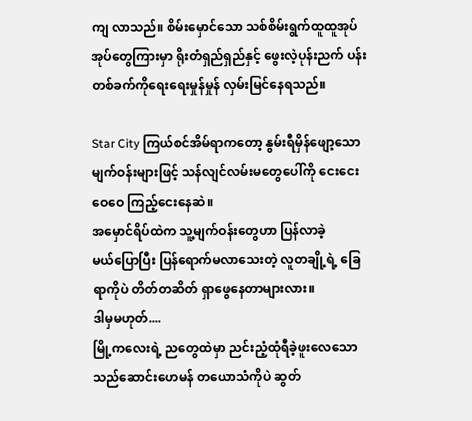ကျ လာသည်။ စိမ်းမှောင်သော သစ်စိမ်းရွက်ထူထူအုပ်အုပ်တွေကြားမှာ ရိုးတံရှည်ရှည်နှင့် ဖွေးလဲ့ပုန်းညက် ပန်းတစ်ခက်ကိုရေးရေးမှုန်မှုန် လှမ်းမြင်နေရသည်။

Star City ကြယ်စင်အိမ်ရာကတော့ နွမ်းရီမှိန်ဖျော့သော မျက်ဝန်းများဖြင့် သန်လျင်လမ်းမတွေပေါ်ကို ငေးငေးဝေဝေ ကြည့်ငေးနေဆဲ။
အမှောင်ရိပ်ထဲက သူ့မျက်ဝန်းတွေဟာ ပြန်လာခဲ့မယ်‌ပြောပြီး ပြန်ရောက်မလာ‌သေးတဲ့ လူတချို့ရဲ့‌ ခြေရာ‌ကိုပဲ တိတ်တဆိတ် ရှာဖွေနေတာများလား။
ဒါမှမဟုတ်....
မြို့ကလေးရဲ့ ညတွေထဲမှာ ညင်းညံ့ထုံရီခဲ့ဖူး‌လေသော သည်ဆောင်းဟေမန် တယောသံကိုပဲ ဆွတ်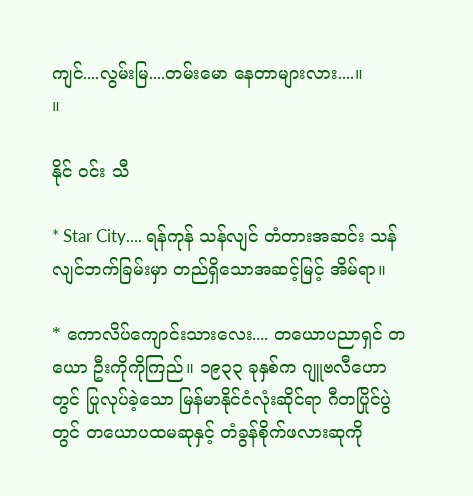ကျင်....လွမ်းမြ....တမ်း‌မော နေတာများလား....။          ။

နိုင် ဝင်း သီ

* Star City.... ရန်ကုန် သန်လျင် တံတားအဆင်း သန်လျင်ဘက်ခြမ်းမှာ တည်ရှိသောအဆင့်မြင့် အိမ်ရာ။

* ကောလိပ်ကျောင်းသားလေး.... တယောပညာရှင် တယော ဦးကိုကိုကြည်။ ၁၉၃၃ ခုနှစ်က ဂျူဗလီဟောတွင် ပြုလုပ်ခဲ့သော မြန်မာနိုင်ငံလုံးဆိုင်ရာ ဂီတပြိုင်ပွဲတွင် တယောပထမဆုနှင့် တံခွန်စိုက်ဖလားဆုကို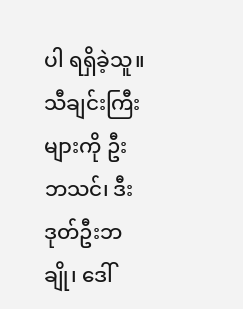ပါ ရရှိခဲ့သူ။
သီချင်းကြီးများကို ဦးဘသင်၊ ဒီးဒုတ်ဦးဘချို၊ ဒေါ်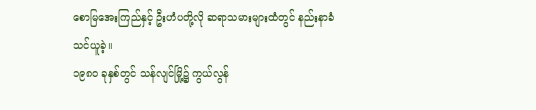စောမြအေးကြည်နှင့် ဦးဟံပတို့လို ဆရာသမားများထံတွင် နည်းနာခံ သင်ယူခဲ့။
၁၉၈ဝ ခုနှစ်တွင် သန်လျင်မြို့၌ ကွယ်လွန်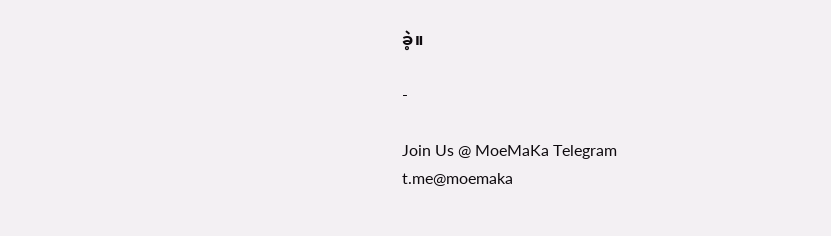ခဲ့။

-

Join Us @ MoeMaKa Telegram
t.me@moemaka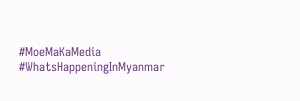#MoeMaKaMedia
#WhatsHappeningInMyanmar